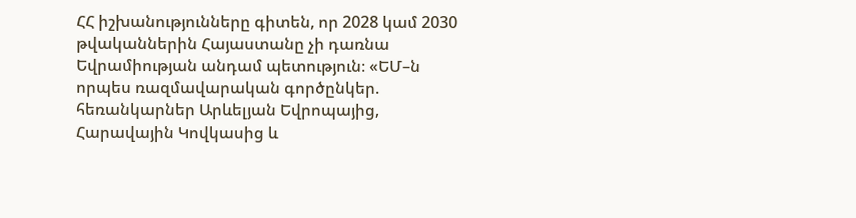ՀՀ իշխանությունները գիտեն, որ 2028 կամ 2030 թվականներին Հայաստանը չի դառնա Եվրամիության անդամ պետություն։ «ԵՄ–ն որպես ռազմավարական գործընկեր. հեռանկարներ Արևելյան Եվրոպայից, Հարավային Կովկասից և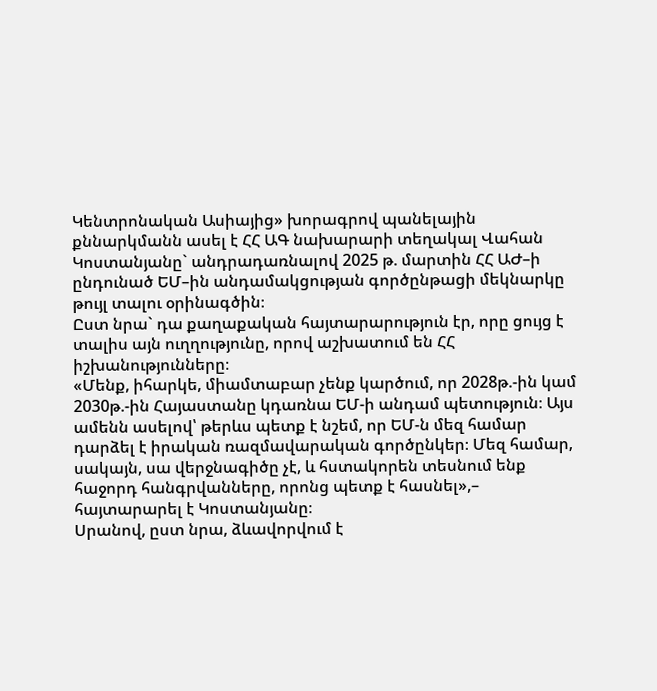Կենտրոնական Ասիայից» խորագրով պանելային քննարկմանն ասել է ՀՀ ԱԳ նախարարի տեղակալ Վահան Կոստանյանը` անդրադառնալով 2025 թ. մարտին ՀՀ ԱԺ–ի ընդունած ԵՄ–ին անդամակցության գործընթացի մեկնարկը թույլ տալու օրինագծին։
Ըստ նրա` դա քաղաքական հայտարարություն էր, որը ցույց է տալիս այն ուղղությունը, որով աշխատում են ՀՀ իշխանությունները։
«Մենք, իհարկե, միամտաբար չենք կարծում, որ 2028թ.-ին կամ 2030թ.-ին Հայաստանը կդառնա ԵՄ-ի անդամ պետություն։ Այս ամենն ասելով՝ թերևս պետք է նշեմ, որ ԵՄ-ն մեզ համար դարձել է իրական ռազմավարական գործընկեր։ Մեզ համար, սակայն, սա վերջնագիծը չէ, և հստակորեն տեսնում ենք հաջորդ հանգրվանները, որոնց պետք է հասնել»,– հայտարարել է Կոստանյանը։
Սրանով, ըստ նրա, ձևավորվում է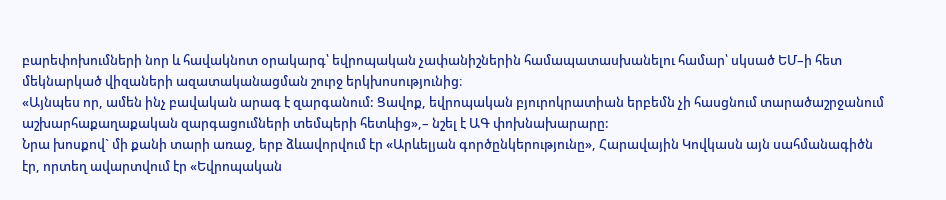բարեփոխումների նոր և հավակնոտ օրակարգ՝ եվրոպական չափանիշներին համապատասխանելու համար՝ սկսած ԵՄ–ի հետ մեկնարկած վիզաների ազատականացման շուրջ երկխոսությունից։
«Այնպես որ, ամեն ինչ բավական արագ է զարգանում: Ցավոք, եվրոպական բյուրոկրատիան երբեմն չի հասցնում տարածաշրջանում աշխարհաքաղաքական զարգացումների տեմպերի հետևից»,– նշել է ԱԳ փոխնախարարը:
Նրա խոսքով` մի քանի տարի առաջ, երբ ձևավորվում էր «Արևելյան գործընկերությունը», Հարավային Կովկասն այն սահմանագիծն էր, որտեղ ավարտվում էր «Եվրոպական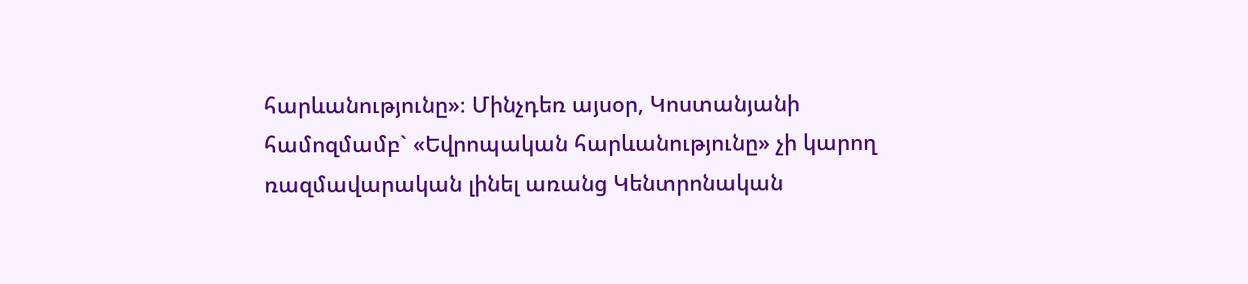հարևանությունը»։ Մինչդեռ այսօր, Կոստանյանի համոզմամբ` «Եվրոպական հարևանությունը» չի կարող ռազմավարական լինել առանց Կենտրոնական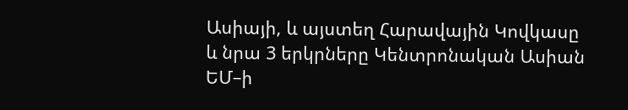Ասիայի, և այստեղ Հարավային Կովկասը և նրա 3 երկրները Կենտրոնական Ասիան ԵՄ–ի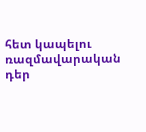հետ կապելու ռազմավարական դեր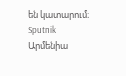են կատարում։
Sputnik Արմենիա